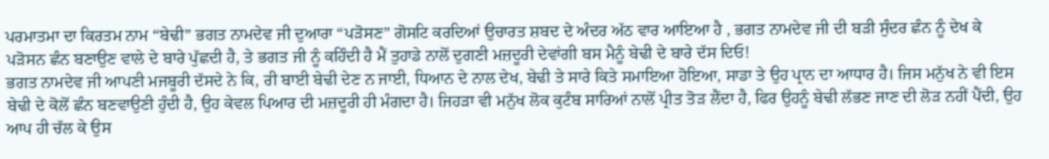ਪਰਮਾਤਮਾ ਦਾ ਕਿਰਤਮ ਨਾਮ “ਬੇਢੀ” ਭਗਤ ਨਾਮਦੇਵ ਜੀ ਦੁਆਰਾ “ਪੜੋਸਣ” ਗੋਸਟਿ ਕਰਦਿਆਂ ਉਚਾਰਤ ਸ਼ਬਦ ਦੇ ਅੰਦਰ ਅੱਠ ਵਾਰ ਆਇਆ ਹੈ , ਭਗਤ ਨਾਮਦੇਵ ਜੀ ਦੀ ਬੜੀ ਸੁੰਦਰ ਛੰਨ ਨੂੰ ਦੇਖ ਕੇ ਪੜੋਸਨ ਛੰਨ ਬਣਾਉਣ ਵਾਲੇ ਦੇ ਬਾਰੇ ਪੁੱਛਦੀ ਹੈ, ਤੇ ਭਗਤ ਜੀ ਨੂੰ ਕਹਿੰਦੀ ਹੈ ਮੈਂ ਤੁਹਾਡੇ ਨਾਲੋਂ ਦੁਗਣੀ ਮਜ਼ਦੂਰੀ ਦੇਵਾਂਗੀ ਬਸ ਮੈਨੂੰ ਬੇਢੀ ਦੇ ਬਾਰੇ ਦੱਸ ਦਿਓ!
ਭਗਤ ਨਾਮਦੇਵ ਜੀ ਆਪਣੀ ਮਜਬੂਰੀ ਦੱਸਦੇ ਨੇ ਕਿ, ਰੀ ਬਾਈ ਬੇਢੀ ਦੇਣ ਨ ਜਾਈ, ਧਿਆਨ ਦੇ ਨਾਲ ਦੇਖ, ਬੇਢੀ ਤੇ ਸਾਰੇ ਕਿਤੇ ਸਮਾਇਆ ਹੋਇਆ, ਸਾਡਾ ਤੇ ਉਹ ਪ੍ਰਾਨ ਦਾ ਆਧਾਰ ਹੈ। ਜਿਸ ਮਨੁੱਖ ਨੇ ਵੀ ਇਸ ਬੇਢੀ ਦੇ ਕੋਲੋਂ ਛੰਨ ਬਣਵਾਉਣੀ ਹੁੰਦੀ ਹੈ, ਉਹ ਕੇਵਲ ਪਿਆਰ ਦੀ ਮਜ਼ਦੂਰੀ ਹੀ ਮੰਗਦਾ ਹੈ। ਜਿਹੜਾ ਵੀ ਮਨੁੱਖ ਲੋਕ ਕੁਟੰਬ ਸਾਰਿਆਂ ਨਾਲੋਂ ਪ੍ਰੀਤ ਤੋੜ ਲੈਂਦਾ ਹੈ, ਫਿਰ ਉਹਨੂੰ ਬੇਢੀ ਲੱਭਣ ਜਾਣ ਦੀ ਲੋੜ ਨਹੀਂ ਪੈਂਦੀ, ਉਹ ਆਪ ਹੀ ਚੱਲ ਕੇ ਉਸ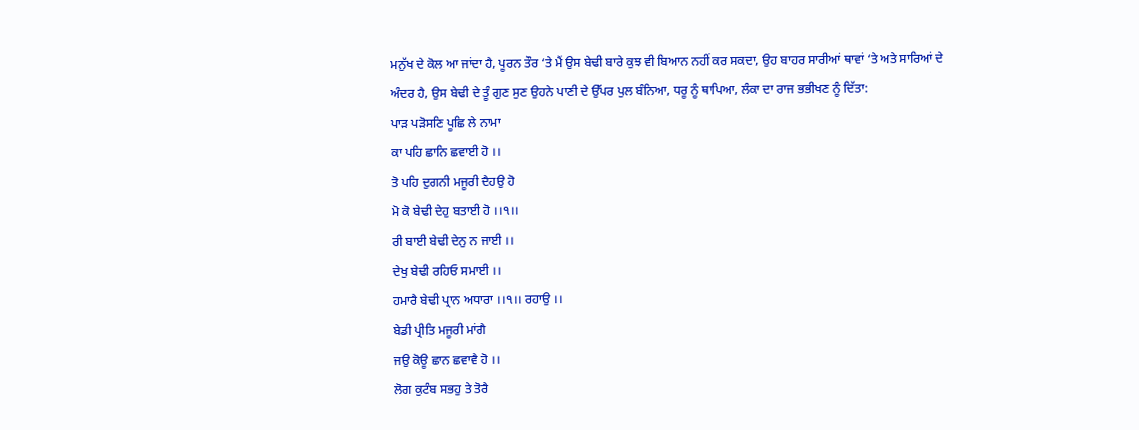ਮਨੁੱਖ ਦੇ ਕੋਲ ਆ ਜਾਂਦਾ ਹੈ, ਪੂਰਨ ਤੌਰ ‘ਤੇ ਮੈਂ ਉਸ ਬੇਢੀ ਬਾਰੇ ਕੁਝ ਵੀ ਬਿਆਨ ਨਹੀਂ ਕਰ ਸਕਦਾ, ਉਹ ਬਾਹਰ ਸਾਰੀਆਂ ਥਾਵਾਂ ‘ਤੇ ਅਤੇ ਸਾਰਿਆਂ ਦੇ ਅੰਦਰ ਹੈ, ਉਸ ਬੇਢੀ ਦੇ ਤੂੰ ਗੁਣ ਸੁਣ ਉਹਨੇ ਪਾਣੀ ਦੇ ਉੱਪਰ ਪੁਲ ਬੰਨਿਆ, ਧਰੂ ਨੂੰ ਥਾਪਿਆ, ਲੰਕਾ ਦਾ ਰਾਜ ਭਭੀਖਣ ਨੂੰ ਦਿੱਤਾ:
ਪਾੜ ਪੜੋਸਣਿ ਪੂਛਿ ਲੇ ਨਾਮਾ
ਕਾ ਪਹਿ ਛਾਨਿ ਛਵਾਈ ਹੋ ।।
ਤੋ ਪਹਿ ਦੁਗਨੀ ਮਜੂਰੀ ਦੈਹਉ ਹੋ
ਮੋ ਕੋ ਬੇਢੀ ਦੇਹੁ ਬਤਾਈ ਹੋ ।।੧।।
ਰੀ ਬਾਈ ਬੇਢੀ ਦੇਨੁ ਨ ਜਾਈ ।।
ਦੇਖੁ ਬੇਢੀ ਰਹਿਓ ਸਮਾਈ ।।
ਹਮਾਰੈ ਬੇਢੀ ਪ੍ਰਾਨ ਅਧਾਰਾ ।।੧।। ਰਹਾਉ ।।
ਬੇਡੀ ਪ੍ਰੀਤਿ ਮਜੂਰੀ ਮਾਂਗੈ
ਜਉ ਕੋਊ ਛਾਨ ਛਵਾਵੈ ਹੋ ।।
ਲੋਗ ਕੁਟੰਬ ਸਭਹੁ ਤੇ ਤੋਰੈ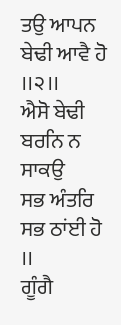ਤਉ ਆਪਨ ਬੇਢੀ ਆਵੈ ਹੋ ।।੨।।
ਐਸੋ ਬੇਢੀ ਬਰਨਿ ਨ ਸਾਕਉ
ਸਭ ਅੰਤਰਿ ਸਭ ਠਾਂਈ ਹੋ ।।
ਗੂੰਗੈ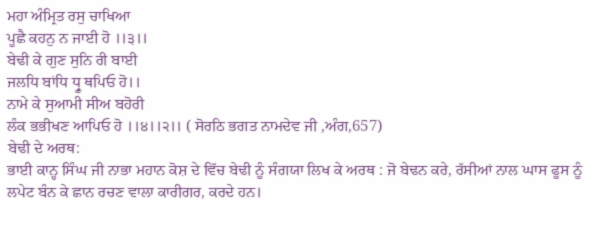ਮਹਾ ਅੰਮ੍ਰਿਤ ਰਸੁ ਚਾਖਿਆ
ਪੂਛੈ ਕਹਨੁ ਨ ਜਾਈ ਹੋ ।।੩।।
ਬੇਢੀ ਕੇ ਗੁਣ ਸੁਨਿ ਰੀ ਬਾਈ
ਜਲਧਿ ਬਾਂਧਿ ਧ੍ਰੂ ਥਪਿਓ ਹੋ।।
ਨਾਮੇ ਕੇ ਸੁਆਮੀ ਸੀਅ ਬਹੋਰੀ
ਲੰਕ ਭਭੀਖਣ ਆਪਿਓ ਹੋ ।।੪।।੨।। ( ਸੋਰਠਿ ਭਗਤ ਨਾਮਦੇਵ ਜੀ ,ਅੰਗ,657)
ਬੇਢੀ ਦੇ ਅਰਥ:
ਭਾਈ ਕਾਨ੍ਹ ਸਿੰਘ ਜੀ ਨਾਭਾ ਮਹਾਨ ਕੋਸ਼ ਦੇ ਵਿੱਚ ਬੇਢੀ ਨੂੰ ਸੰਗਯਾ ਲਿਖ ਕੇ ਅਰਥ : ਜੋ ਬੇਢਨ ਕਰੇ, ਰੱਸੀਆਂ ਨਾਲ ਘਾਸ ਫੂਸ ਨੂੰ ਲਪੇਟ ਬੰਨ ਕੇ ਛਾਨ ਰਚਣ ਵਾਲਾ ਕਾਰੀਗਰ, ਕਰਦੇ ਹਨ।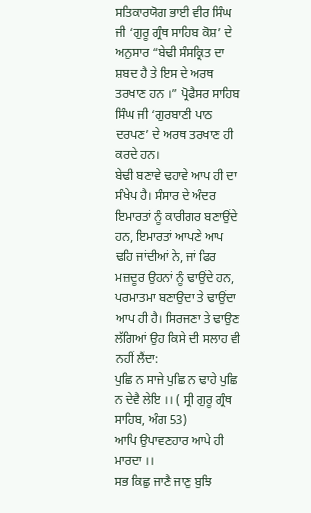ਸਤਿਕਾਰਯੋਗ ਭਾਈ ਵੀਰ ਸਿੰਘ ਜੀ ‘ਗੁਰੂ ਗ੍ਰੰਥ ਸਾਹਿਬ ਕੋਸ਼’ ਦੇ ਅਨੁਸਾਰ “ਬੇਢੀ ਸੰਸਕ੍ਰਿਤ ਦਾ ਸ਼ਬਦ ਹੈ ਤੇ ਇਸ ਦੇ ਅਰਥ ਤਰਖਾਣ ਹਨ ।” ਪ੍ਰੋਫੈਸਰ ਸਾਹਿਬ ਸਿੰਘ ਜੀ ‘ਗੁਰਬਾਣੀ ਪਾਠ ਦਰਪਣ’ ਦੇ ਅਰਥ ਤਰਖਾਣ ਹੀ ਕਰਦੇ ਹਨ।
ਬੇਢੀ ਬਣਾਵੇ ਢਹਾਵੇ ਆਪ ਹੀ ਦਾ ਸੰਖੇਪ ਹੈ। ਸੰਸਾਰ ਦੇ ਅੰਦਰ ਇਮਾਰਤਾਂ ਨੂੰ ਕਾਰੀਗਰ ਬਣਾਉਂਦੇ ਹਨ, ਇਮਾਰਤਾਂ ਆਪਣੇ ਆਪ ਢਹਿ ਜਾਂਦੀਆਂ ਨੇ, ਜਾਂ ਫਿਰ ਮਜ਼ਦੂਰ ਉਹਨਾਂ ਨੂੰ ਢਾਉਂਦੇ ਹਨ, ਪਰਮਾਤਮਾ ਬਣਾਉਦਾ ਤੇ ਢਾਉਂਦਾ ਆਪ ਹੀ ਹੈ। ਸਿਰਜਣਾ ਤੇ ਢਾਉਣ ਲੱਗਿਆਂ ਉਹ ਕਿਸੇ ਦੀ ਸਲਾਹ ਵੀ ਨਹੀਂ ਲੈਂਦਾ:
ਪੁਛਿ ਨ ਸਾਜੇ ਪੁਛਿ ਨ ਢਾਹੇ ਪੁਛਿ ਨ ਦੇਵੈ ਲੇਇ ।। ( ਸ੍ਰੀ ਗੁਰੂ ਗ੍ਰੰਥ ਸਾਹਿਬ, ਅੰਗ 53)
ਆਪਿ ਉਪਾਵਣਹਾਰ ਆਪੇ ਹੀ ਮਾਰਦਾ ।।
ਸਭ ਕਿਛੁ ਜਾਣੈ ਜਾਣੁ ਬੁਝਿ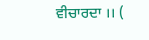ਵੀਚਾਰਦਾ ।। (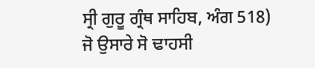ਸ੍ਰੀ ਗੁਰੂ ਗ੍ਰੰਥ ਸਾਹਿਬ, ਅੰਗ 518)
ਜੋ ਉਸਾਰੇ ਸੋ ਢਾਹਸੀ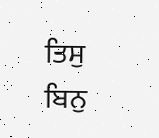ਤਿਸੁ ਬਿਨੁ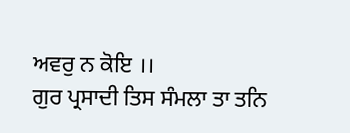ਅਵਰੁ ਨ ਕੋਇ ।।
ਗੁਰ ਪ੍ਰਸਾਦੀ ਤਿਸ ਸੰਮਲਾ ਤਾ ਤਨਿ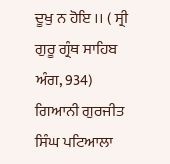ਦੂਖੁ ਨ ਹੋਇ ।। ( ਸ੍ਰੀ ਗੁਰੂ ਗ੍ਰੰਥ ਸਾਹਿਬ ਅੰਗ, 934)
ਗਿਆਨੀ ਗੁਰਜੀਤ ਸਿੰਘ ਪਟਿਆਲਾ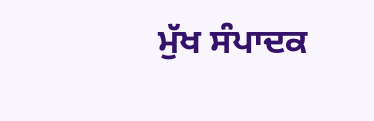ਮੁੱਖ ਸੰਪਾਦਕ